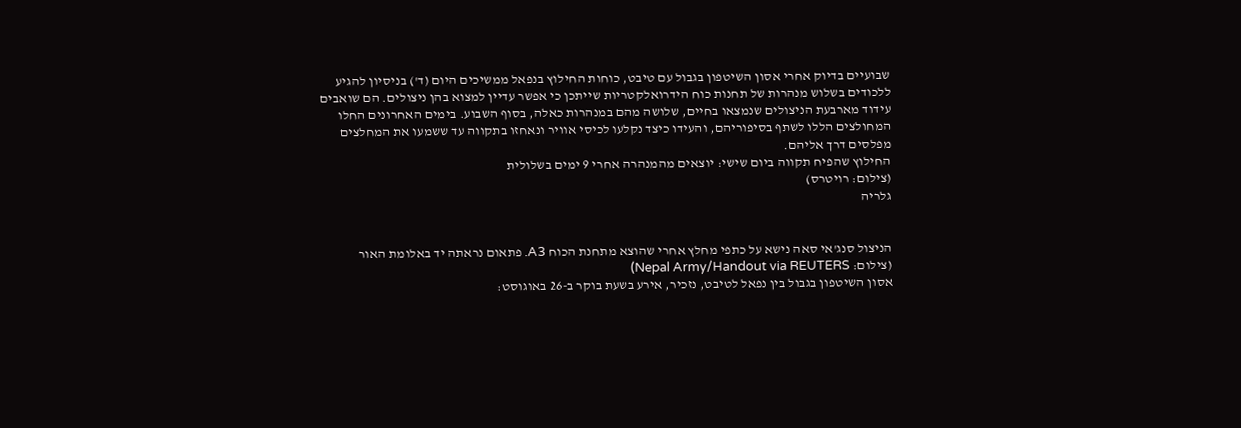שבועיים בדיוק אחרי אסון השיטפון בגבול עם טיבט, כוחות החילוץ בנפאל ממשיכים היום (ד') בניסיון להגיע ללכודים בשלוש מנהרות של תחנות כוח הידרואלקטריות שייתכן כי אפשר עדיין למצוא בהן ניצולים. הם שואבים עידוד מארבעת הניצולים שנמצאו בחיים, שלושה מהם במנהרות כאלה, בסוף השבוע. בימים האחרונים החלו המחולצים הללו לשתף בסיפוריהם, והעידו כיצד נקלעו לכיסי אוויר ונאחזו בתקווה עד ששמעו את המחלצים מפלסים דרך אליהם.
החילוץ שהפיח תקווה ביום שישי: יוצאים מהמנהרה אחרי 9 ימים בשלולית
(צילום: רויטרס)
גלריה


הניצול סנג'אי סאה נישא על כתפי מחלץ אחרי שהוצא מתחנת הכוח A3. פתאום נראתה יד באלומת האור
(צילום: Nepal Army/Handout via REUTERS)
אסון השיטפון בגבול בין נפאל לטיבט, נזכיר, אירע בשעת בוקר ב-26 באוגוסט: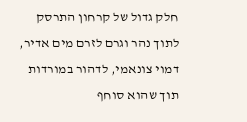חלק גדול של קרחון התרסק לתוך נהר וגרם לזרם מים אדיר, דמוי צונאמי, לדהור במורדות תוך שהוא סוחף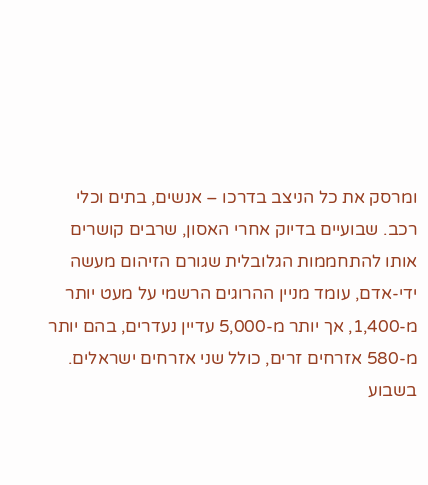ומרסק את כל הניצב בדרכו – אנשים, בתים וכלי רכב. שבועיים בדיוק אחרי האסון, שרבים קושרים אותו להתחממות הגלובלית שגורם הזיהום מעשה ידי-אדם, עומד מניין ההרוגים הרשמי על מעט יותר מ-1,400, אך יותר מ-5,000 עדיין נעדרים, בהם יותר מ-580 אזרחים זרים, כולל שני אזרחים ישראלים.
בשבוע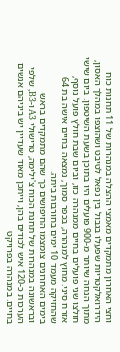וחצי האחרון מתמקדים מאמצי ההצלה במנהרות של 11 תחנות כוח הידרואלקטריות שפעלו בגבול בין נפאל לטיבט ושהוצפו במהלך האסון, מתוך הנחה שיותר מ-900 פועלים היו בתוכן בשעת השיטפון. ביום שישי חולצו שני פועלים בחיים ממנהרה כזו, וביום שבת חולץ פועל נוסף, אזרח סיני. מחוץ למנהרה, בכפר סמוך, נמצאה בחיים אישה בת 64 שהחזיקה מעמד 10 ימים בחורבות ביתה.
בימים האחרונים צומצמו החיפושים כך שהם מתמקדים בראש ובראשונה במנהרות של תחנת הכוח צ'ילימה, טרישולי A3 ו-B3, שלפי הערכות כ-120 איש לכודים בהן, וייתכן מאוד שעדיין יש ביניהם אנשים בחיים. במנהרה בפרויקט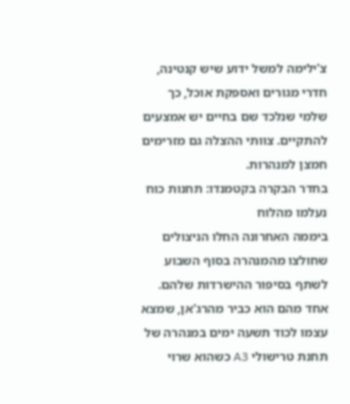צ'ילימה למשל ידוע שיש קנטינה, חדרי מגורים ואספקת אוכל, כך שלמי שנלכד שם בחיים יש אמצעים להתקיים. צוותי ההצלה גם מזרימים חמצן למנהרות.
בחדר הבקרה בקטמנדו: תחנות כוח נעלמו מהלוח
ביממה האחרונה החלו הניצולים שחולצו מהמנהרה בסוף השבוע לשתף בסיפור ההישרדות שלהם. אחד מהם הוא כביר מהרג'אן, שמצא עצמו לכוד תשעה ימים במנהרה של תחנת טרישולי A3 כשהוא שרוי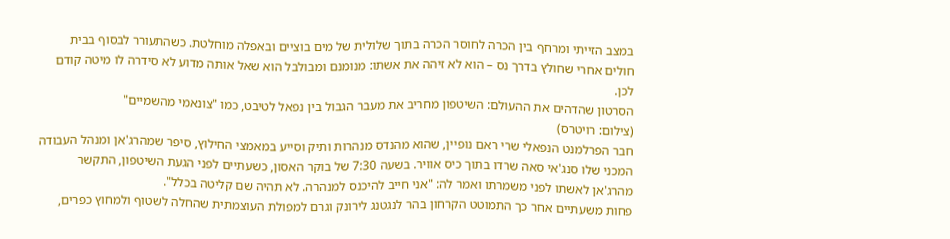במצב הזייתי ומרחף בין הכרה לחוסר הכרה בתוך שלולית של מים בוציים ובאפלה מוחלטת. כשהתעורר לבסוף בבית חולים אחרי שחולץ בדרך נס – הוא לא זיהה את אשתו: מנומנם ומבולבל הוא שאל אותה מדוע לא סידרה לו מיטה קודם לכן.
הסרטון שהדהים את ההעולם: השיטפון מחריב את מעבר הגבול בין נפאל לטיבט, כמו "צונאמי מהשמיים"
(צילום: רויטרס)
חבר הפרלמנט הנפאלי שרי ראם נופיין, שהוא מהנדס מנהרות ותיק וסייע במאמצי החילוץ, סיפר שמהרג'אן ומנהל העבודה המכני שלו סנג'אי סאה שרדו בתוך כיס אוויר. בשעה 7:30 של בוקר האסון, כשעתיים לפני הגעת השיטפון, התקשר מהרג'אן לאשתו לפני משמרתו ואמר לה: "אני חייב להיכנס למנהרה. לא תהיה שם קליטה בכלל".
פחות משעתיים אחר כך התמוטט הקרחון בהר לנגטנג לירונק וגרם למפולת העוצמתית שהחלה לשטוף ולמחוץ כפרים,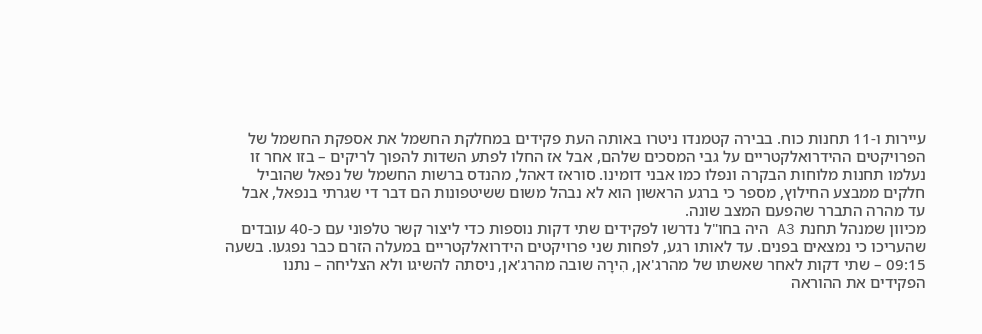עיירות ו-11 תחנות כוח. בבירה קטמנדו ניטרו באותה העת פקידים במחלקת החשמל את אספקת החשמל של הפרויקטים ההידרואלקטריים על גבי המסכים שלהם, אבל אז החלו לפתע השדות להפוך לריקים – בזו אחר זו נעלמו תחנות מלוחות הבקרה ונפלו כמו אבני דומינו. סוראז דאהל, מהנדס ברשות החשמל של נפאל שהוביל חלקים ממבצע החילוץ, מספר כי ברגע הראשון הוא לא נבהל משום ששיטפונות הם דבר די שגרתי בנפאל, אבל עד מהרה התברר שהפעם המצב שונה.
מכיוון שמנהל תחנת A3 היה בחו"ל נדרשו לפקידים שתי דקות נוספות כדי ליצור קשר טלפוני עם כ-40 עובדים שהעריכו כי נמצאים בפנים. עד לאותו רגע, לפחות שני פרויקטים הידרואלקטריים במעלה הזרם כבר נפגעו. בשעה 09:15 – שתי דקות לאחר שאשתו של מהרג'אן, הִירָה שובה מהרג'אן, ניסתה להשיגו ולא הצליחה – נתנו הפקידים את ההוראה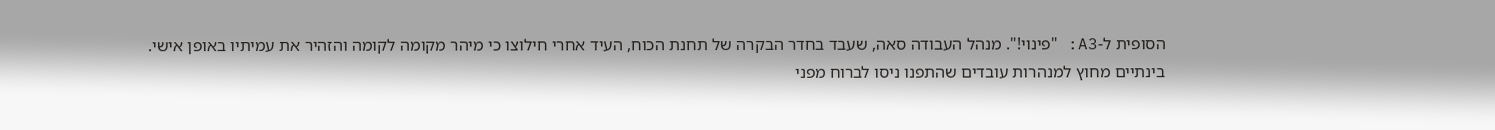הסופית ל-A3: "פינוי!". מנהל העבודה סאה, שעבד בחדר הבקרה של תחנת הכוח, העיד אחרי חילוצו כי מיהר מקומה לקומה והזהיר את עמיתיו באופן אישי.
בינתיים מחוץ למנהרות עובדים שהתפנו ניסו לברוח מפני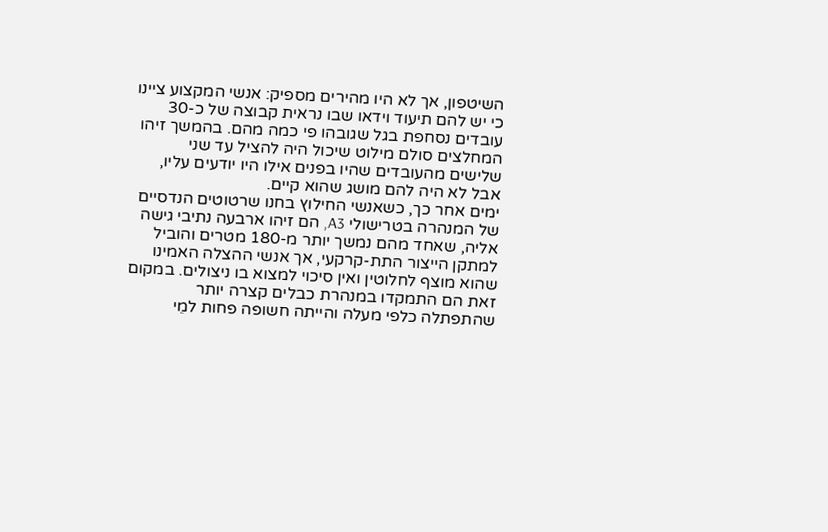השיטפון, אך לא היו מהירים מספיק: אנשי המקצוע ציינו כי יש להם תיעוד וידאו שבו נראית קבוצה של כ-30 עובדים נסחפת בגל שגובהו פי כמה מהם. בהמשך זיהו המחלצים סולם מילוט שיכול היה להציל עד שני שלישים מהעובדים שהיו בפנים אילו היו יודעים עליו, אבל לא היה להם מושג שהוא קיים.
ימים אחר כך, כשאנשי החילוץ בחנו שרטוטים הנדסיים של המנהרה בטרישולי A3, הם זיהו ארבעה נתיבי גישה אליה, שאחד מהם נמשך יותר מ-180 מטרים והוביל למתקן הייצור התת-קרקעי, אך אנשי ההצלה האמינו שהוא מוצף לחלוטין ואין סיכוי למצוא בו ניצולים. במקום זאת הם התמקדו במנהרת כבלים קצרה יותר שהתפתלה כלפי מעלה והייתה חשופה פחות למֵי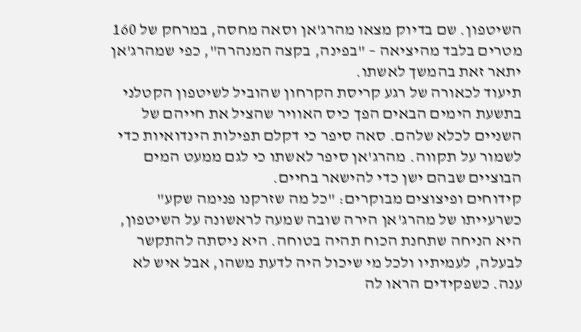השיטפון. שם בדיוק מצאו מהרג'אן וסאה מחסה, במרחק של 160 מטרים בלבד מהיציאה – "בפינה, בקצה המנהרה", כפי שמהרג'אן יתאר זאת בהמשך לאשתו.
תיעוד לכאורה של רגע קריסת הקרחון שהוביל לשיטפון הקטלני
בתשעת הימים הבאים הפך כיס האוויר שהציל את חייהם של השניים לכלא שלהם. סאה סיפר כי דקלם תפילות הינדואיות כדי לשמור על תקווה. מהרג'אן סיפר לאשתו כי לגם ממעט המים הבוציים שבהם ישן כדי להישאר בחיים.
קידוחים ופיצוצים מבוקרים: "כל מה שזרקנו פנימה שקע"
כשרעייתו של מהרג'אן הירה שובה שמעה לראשונה על השיטפון, היא הניחה שתחנת הכוח תהיה בטוחה. היא ניסתה להתקשר לבעלה, לעמיתיו ולכל מי שיכול היה לדעת משהו, אבל איש לא ענה. כשפקידים הראו לה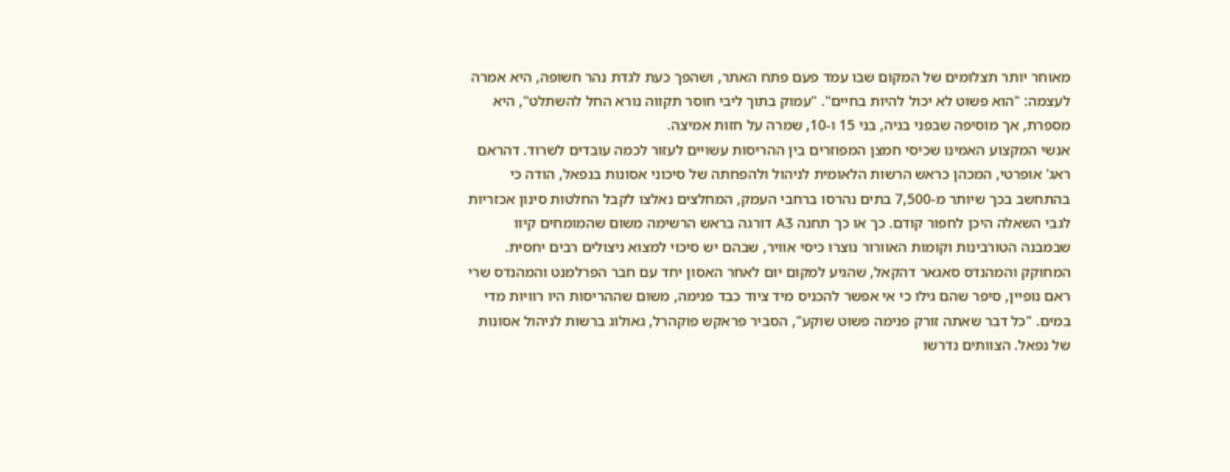מאוחר יותר תצלומים של המקום שבו עמד פעם פתח האתר, ושהפך כעת לגדת נהר חשופה, היא אמרה לעצמה: "הוא פשוט לא יכול להיות בחיים". "עמוק בתוך ליבי חוסר תקווה נורא החל להשתלט", היא מספרת, אך מוסיפה שבפני בניה, בני 15 ו-10, שמרה על חזות אמיצה.
אנשי המקצוע האמינו שכיסי חמצן המפוזרים בין ההריסות עשויים לעזור לכמה עובדים לשרוד. דהראם ראג' אופרטי, המכהן כראש הרשות הלאומית לניהול ולהפחתה של סיכוני אסונות בנפאל, הודה כי בהתחשב בכך שיותר מ-7,500 בתים נהרסו ברחבי העמק, המחלצים נאלצו לקבל החלטות סינון אכזריות לגבי השאלה היכן לחפור קודם. כך או כך תחנה A3 דורגה בראש הרשימה משום שהמומחים קיוו שבמבנה הטורבינות וקומות האוורור נוצרו כיסי אוויר, שבהם יש סיכוי למצוא ניצולים רבים יחסית.
המחוקק והמהנדס סאגאר דהקאל, שהגיע למקום יום לאחר האסון יחד עם חבר הפרלמנט והמהנדס שרי ראם נופיין, סיפר שהם גילו כי אי אפשר להכניס מיד ציוד כבד פנימה, משום שההריסות היו רוויות מדי במים. "כל דבר שאתה זורק פנימה פשוט שוקע", הסביר פראקש פוקהרל, גאולוג ברשות לניהול אסונות של נפאל. הצוותים נדרשו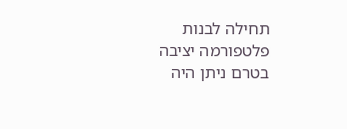תחילה לבנות פלטפורמה יציבה בטרם ניתן היה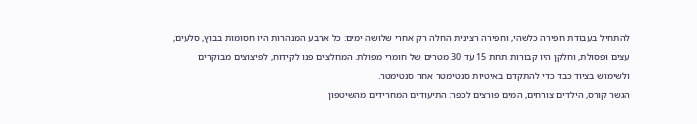להתחיל בעבודת חפירה כלשהי, וחפירה רצינית החלה רק אחרי שלושה ימים: כל ארבע המנהרות היו חסומות בבוץ, סלעים, עצים ופסולת, וחלקן היו קבורות תחת 15 עד 30 מטרים של חומרי מפולת. המחלצים פנו לקידוח, לפיצוצים מבוקרים ולשימוש בציוד כבד כדי להתקדם באיטיות סנטימטר אחר סנטימטר.
הגשר קורס, הילדים צורחים, המים פורצים לכפר: התיעודים המחרידים מהשיטפון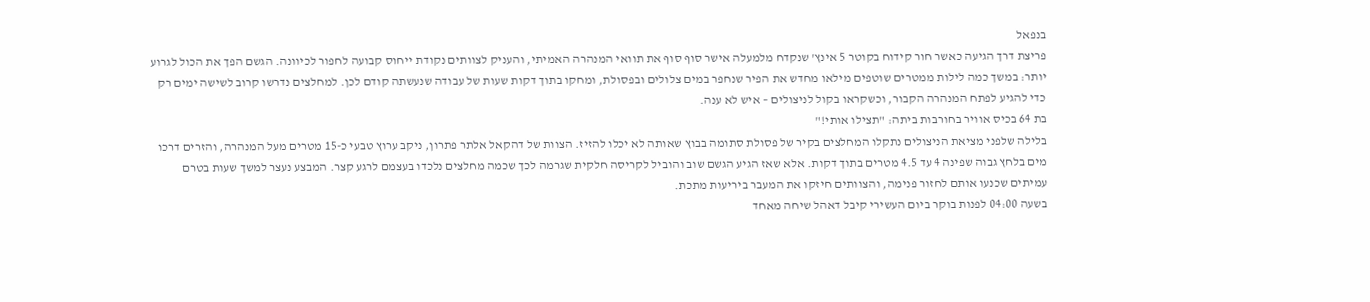בנפאל
פריצת דרך הגיעה כאשר חור קידוח בקוטר 5 אינץ' שנקדח מלמעלה אישר סוף סוף את תוואי המנהרה האמיתי, והעניק לצוותים נקודת ייחוס קבועה לחפור לכיוונה. הגשם הפך את הכול לגרוע יותר: במשך כמה לילות ממטרים שוטפים מילאו מחדש את הפיר שנחפר במים צלולים ובפסולת, ומחקו בתוך דקות שעות של עבודה שנעשתה קודם לכן. למחלצים נדרשו קרוב לשישה ימים רק כדי להגיע לפתח המנהרה הקבור, וכשקראו בקול לניצולים – איש לא ענה.
בת 64 בכיס אוויר בחורבות ביתה: "תצילו אותי!"
בלילה שלפני מציאת הניצולים נתקלו המחלצים בקיר של פסולת סתומה בבוץ שאותה לא יכלו להזיז. הצוות של דהקאל אלתר פתרון, ניקב ערוץ טבעי כ-15 מטרים מעל המנהרה, והזרים דרכו מים בלחץ גבוה שפינה 4 עד 4.5 מטרים בתוך דקות. אלא שאז הגיע הגשם שוב והוביל לקריסה חלקית שגרמה לכך שכמה מחלצים נלכדו בעצמם לרגע קצר. המבצע נעצר למשך שעות בטרם עמיתים שכנעו אותם לחזור פנימה, והצוותים חיזקו את המעבר ביריעות מתכת.
בשעה 04:00 לפנות בוקר ביום העשירי קיבל דאהל שיחה מאחד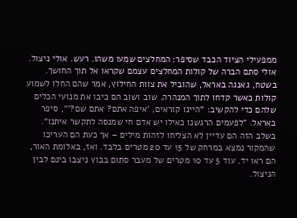ממפעילי הציוד הכבד שסיפר: המחלצים שמעו משהו. רעש. אולי ניצול. אולי סתם הברה של קולות המחלצים עצמם שקראו אל תוך החושך.
בשטח, גאנגה באראל, שהוביל את צוות החילוץ, אמר שהם החלו לשמוע קולות כאשר קדחו לתוך המנהרה. שוב ושוב הם כיבו את מנועי הכלים שלהם כדי להקשיב: "היינו קוראים, 'איפה אתם? אתם שם?'", סיפר באראל. "לפעמים הרגשנו כאילו יש אדם חי שמנסה לתקשר איתנו". בשלב הזה הם עדיין לא הצליחו לזהות מילים – אך כעת הם העריכו שהמקור נמצא במרחק של 15 עד 20 מטרים בלבד. ואז, באלומת האור, הם ראו יד. עוד 5 עד 10 מטרים של מעבר סתום בבוץ ניצבו בינם לבין הניצול.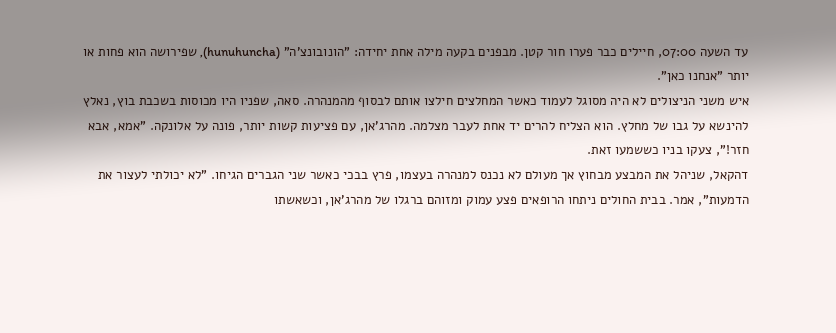עד השעה 07:00, חיילים כבר פערו חור קטן. מבפנים בקעה מילה אחת יחידה: "הונובונצ'ה" (hunuhuncha), שפירושה הוא פחות או יותר "אנחנו כאן".
איש משני הניצולים לא היה מסוגל לעמוד כאשר המחלצים חילצו אותם לבסוף מהמנהרה. סאה, שפניו היו מכוסות בשכבת בוץ, נאלץ להינשא על גבו של מחלץ. הוא הצליח להרים יד אחת לעבר מצלמה. מהרג'אן, עם פציעות קשות יותר, פונה על אלונקה. "אמא, אבא חזר!", צעקו בניו כששמעו זאת.
דהקאל, שניהל את המבצע מבחוץ אך מעולם לא נכנס למנהרה בעצמו, פרץ בבכי כאשר שני הגברים הגיחו. "לא יכולתי לעצור את הדמעות", אמר. בבית החולים ניתחו הרופאים פצע עמוק ומזוהם ברגלו של מהרג'אן, וכשאשתו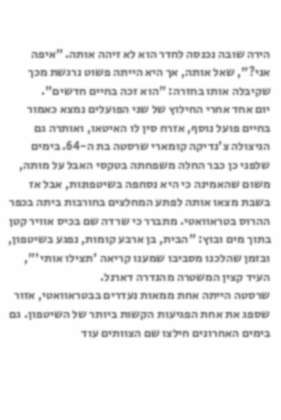הירה שובה נכנסה לחדר הוא לא זיהה אותה. "איפה אני?", שאל אותה, אך היא הייתה פשוט נרגשת מכך שקיבלה אותו בחזרה: "הוא זכה בחיים חדשים".
יום אחד אחרי החילוץ של שני הפועלים נמצא כאמור בחיים פועל נוסף, אזרח סין לו האיטאו, ואותרה גם הניצולה צ'נדיקה קומארי שרסטה בת ה-64. בימים שלפני כן כבר החלה משפחתה בטקסי האבל על מותה, משום שהאמינה כי היא נסחפה בשיטפונות, אבל אז בשבת מצאו אותה לפתע המחלצים בחורבות ביתה בכפר ההרוס בטראוואטי. מתברר כי שרדה שם בכיס אוויר קטן בתוך מים ובוץ: "הבית, בן ארבע קומות, נפגע בשיטפון, ובזמן שהלכנו מסביבו שמענו קריאה 'תצילו אותי'", העיד קצין המשטרה מהנדרה דארנל.
שרסטה הייתה אחת ממאות נעדרים בבטראוואטי, אזור שספג את אחת הפגיעות הקשות ביותר של השיטפון. גם בימים האחרונים חילצו שם הצוותים עוד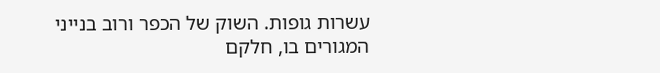עשרות גופות. השוק של הכפר ורוב בנייני המגורים בו, חלקם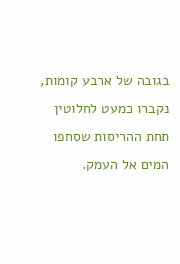בגובה של ארבע קומות, נקברו כמעט לחלוטין תחת ההריסות שסחפו המים אל העמק.